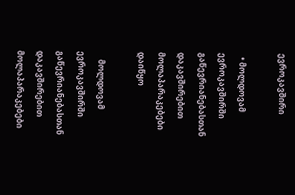ევროკავშირი

  • მოლდოვამ ევროკავშირში გაწევრიანებასთან დაკავშირებით მოლაპარაკებები დაიწყო

    მოლდოვამ ევროკავშირში გაწევრიანებასთან დაკავშირებით მოლაპარაკებები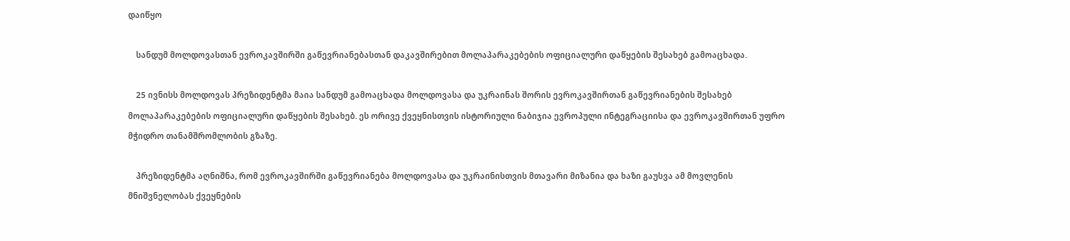დაიწყო

    სანდუმ მოლდოვასთან ევროკავშირში გაწევრიანებასთან დაკავშირებით მოლაპარაკებების ოფიციალური დაწყების შესახებ გამოაცხადა.

    25 ივნისს მოლდოვას პრეზიდენტმა მაია სანდუმ გამოაცხადა მოლდოვასა და უკრაინას შორის ევროკავშირთან გაწევრიანების შესახებ მოლაპარაკებების ოფიციალური დაწყების შესახებ. ეს ორივე ქვეყნისთვის ისტორიული ნაბიჯია ევროპული ინტეგრაციისა და ევროკავშირთან უფრო მჭიდრო თანამშრომლობის გზაზე.

    პრეზიდენტმა აღნიშნა, რომ ევროკავშირში გაწევრიანება მოლდოვასა და უკრაინისთვის მთავარი მიზანია და ხაზი გაუსვა ამ მოვლენის მნიშვნელობას ქვეყნების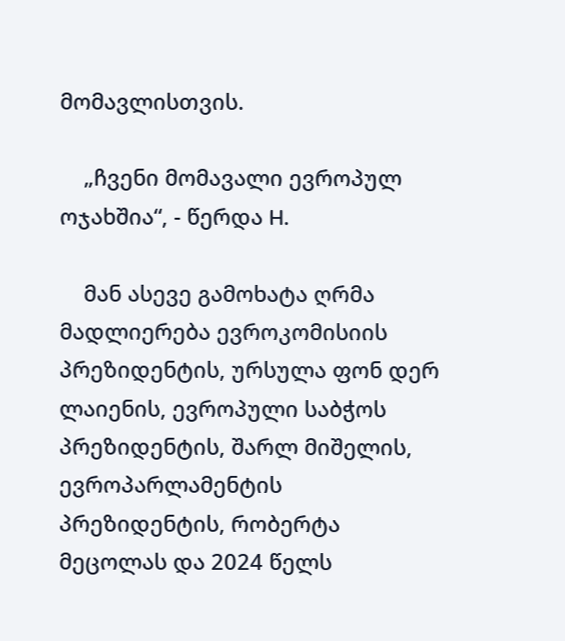მომავლისთვის.

    „ჩვენი მომავალი ევროპულ ოჯახშია“, - წერდა H.

    მან ასევე გამოხატა ღრმა მადლიერება ევროკომისიის პრეზიდენტის, ურსულა ფონ დერ ლაიენის, ევროპული საბჭოს პრეზიდენტის, შარლ მიშელის, ევროპარლამენტის პრეზიდენტის, რობერტა მეცოლას და 2024 წელს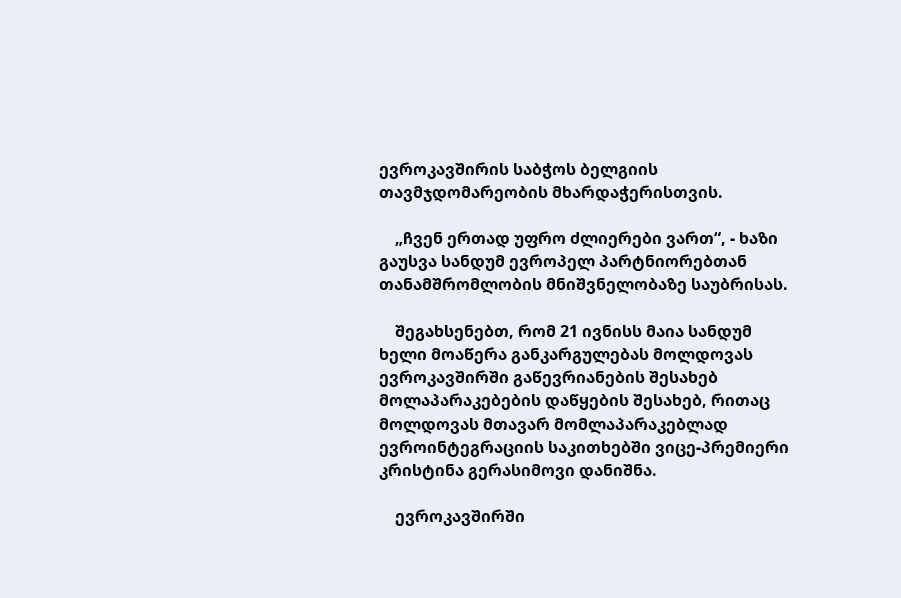ევროკავშირის საბჭოს ბელგიის თავმჯდომარეობის მხარდაჭერისთვის.

    „ჩვენ ერთად უფრო ძლიერები ვართ“, - ხაზი გაუსვა სანდუმ ევროპელ პარტნიორებთან თანამშრომლობის მნიშვნელობაზე საუბრისას.

    შეგახსენებთ, რომ 21 ივნისს მაია სანდუმ ხელი მოაწერა განკარგულებას მოლდოვას ევროკავშირში გაწევრიანების შესახებ მოლაპარაკებების დაწყების შესახებ, რითაც მოლდოვას მთავარ მომლაპარაკებლად ევროინტეგრაციის საკითხებში ვიცე-პრემიერი კრისტინა გერასიმოვი დანიშნა.

    ევროკავშირში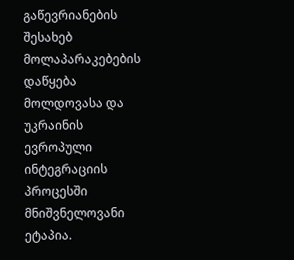გაწევრიანების შესახებ მოლაპარაკებების დაწყება მოლდოვასა და უკრაინის ევროპული ინტეგრაციის პროცესში მნიშვნელოვანი ეტაპია.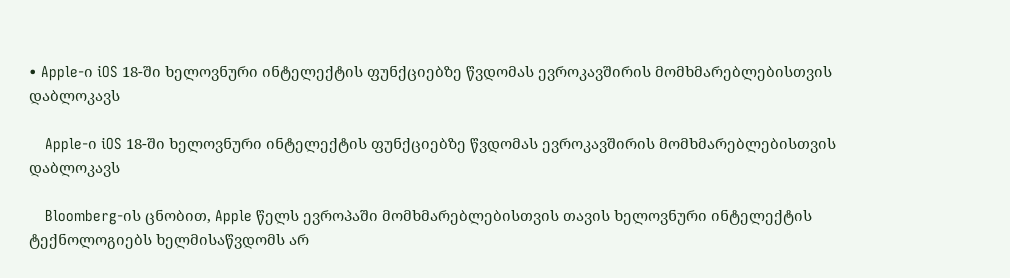• Apple-ი iOS 18-ში ხელოვნური ინტელექტის ფუნქციებზე წვდომას ევროკავშირის მომხმარებლებისთვის დაბლოკავს

    Apple-ი iOS 18-ში ხელოვნური ინტელექტის ფუნქციებზე წვდომას ევროკავშირის მომხმარებლებისთვის დაბლოკავს

    Bloomberg-ის ცნობით, Apple წელს ევროპაში მომხმარებლებისთვის თავის ხელოვნური ინტელექტის ტექნოლოგიებს ხელმისაწვდომს არ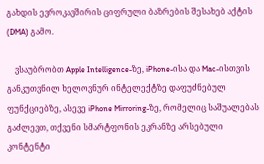გახდის ევროკავშირის ციფრული ბაზრების შესახებ აქტის (DMA) გამო.

    ვსაუბრობთ Apple Intelligence-ზე, iPhone-ისა და Mac-ისთვის განკუთვნილ ხელოვნურ ინტელექტზე დაფუძნებულ ფუნქციებზე, ასევე iPhone Mirroring-ზე, რომელიც საშუალებას გაძლევთ, თქვენი სმარტფონის ეკრანზე არსებული კონტენტი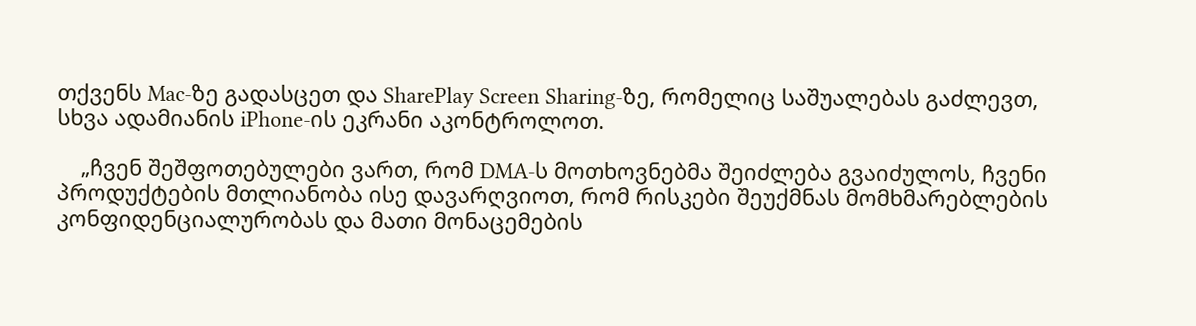თქვენს Mac-ზე გადასცეთ და SharePlay Screen Sharing-ზე, რომელიც საშუალებას გაძლევთ, სხვა ადამიანის iPhone-ის ეკრანი აკონტროლოთ.

    „ჩვენ შეშფოთებულები ვართ, რომ DMA-ს მოთხოვნებმა შეიძლება გვაიძულოს, ჩვენი პროდუქტების მთლიანობა ისე დავარღვიოთ, რომ რისკები შეუქმნას მომხმარებლების კონფიდენციალურობას და მათი მონაცემების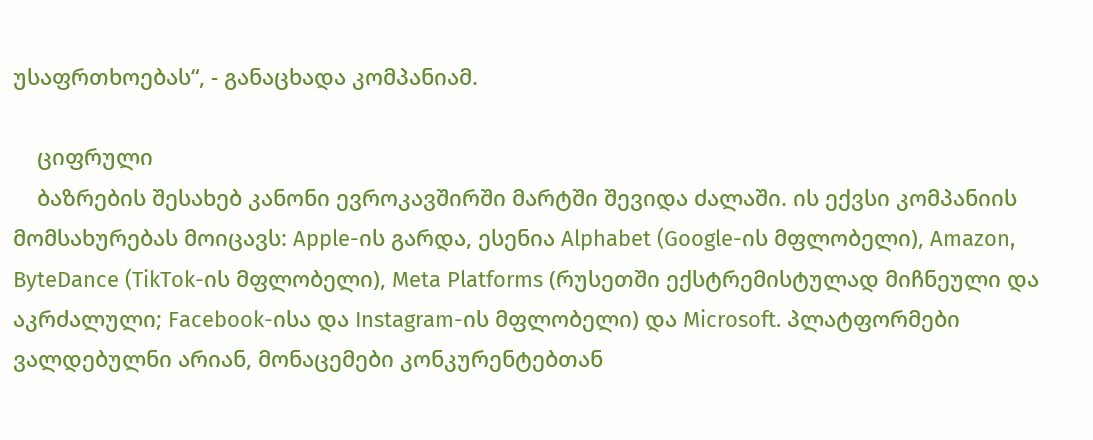უსაფრთხოებას“, - განაცხადა კომპანიამ.

    ციფრული
    ბაზრების შესახებ კანონი ევროკავშირში მარტში შევიდა ძალაში. ის ექვსი კომპანიის მომსახურებას მოიცავს: Apple-ის გარდა, ესენია Alphabet (Google-ის მფლობელი), Amazon, ByteDance (TikTok-ის მფლობელი), Meta Platforms (რუსეთში ექსტრემისტულად მიჩნეული და აკრძალული; Facebook-ისა და Instagram-ის მფლობელი) და Microsoft. პლატფორმები ვალდებულნი არიან, მონაცემები კონკურენტებთან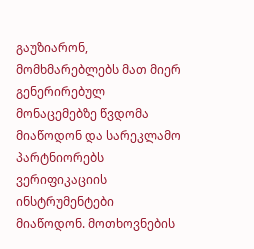გაუზიარონ, მომხმარებლებს მათ მიერ გენერირებულ მონაცემებზე წვდომა მიაწოდონ და სარეკლამო პარტნიორებს ვერიფიკაციის ინსტრუმენტები მიაწოდონ. მოთხოვნების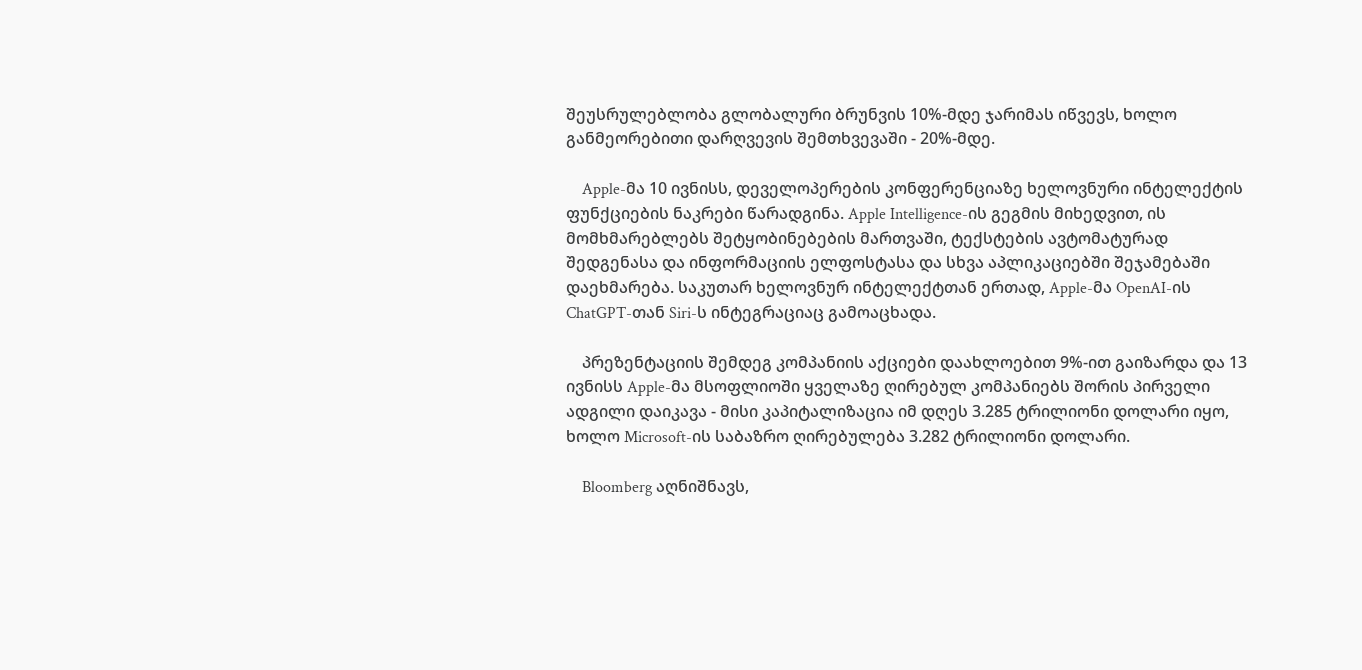შეუსრულებლობა გლობალური ბრუნვის 10%-მდე ჯარიმას იწვევს, ხოლო განმეორებითი დარღვევის შემთხვევაში - 20%-მდე.

    Apple-მა 10 ივნისს, დეველოპერების კონფერენციაზე ხელოვნური ინტელექტის ფუნქციების ნაკრები წარადგინა. Apple Intelligence-ის გეგმის მიხედვით, ის მომხმარებლებს შეტყობინებების მართვაში, ტექსტების ავტომატურად შედგენასა და ინფორმაციის ელფოსტასა და სხვა აპლიკაციებში შეჯამებაში დაეხმარება. საკუთარ ხელოვნურ ინტელექტთან ერთად, Apple-მა OpenAI-ის ChatGPT-თან Siri-ს ინტეგრაციაც გამოაცხადა.

    პრეზენტაციის შემდეგ კომპანიის აქციები დაახლოებით 9%-ით გაიზარდა და 13 ივნისს Apple-მა მსოფლიოში ყველაზე ღირებულ კომპანიებს შორის პირველი ადგილი დაიკავა - მისი კაპიტალიზაცია იმ დღეს 3.285 ტრილიონი დოლარი იყო, ხოლო Microsoft-ის საბაზრო ღირებულება 3.282 ტრილიონი დოლარი.

    Bloomberg აღნიშნავს,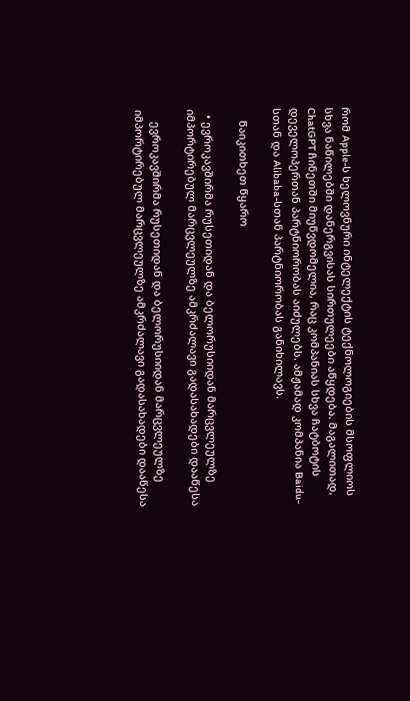რომ Apple-ს ხელოვნური ინტელექტის ტექნოლოგიების მსოფლიოს სხვა ნაწილებში დანერგვისას სირთულეები აწყდება. მაგალითად, ChatGPT ჩინეთში მიუწვდომელია, რაც კომპანიას სხვა ჩატბოტის დეველოპერთან პარტნიორობას აიძულებს. ამჟამად კომპანია Baidu-სთან და Alibaba-სთან პარტნიორობას განიხილავს.

    წაიკითხეთ წყარო

  • ევროკავშირმა რუსეთიდან და ბელორუსიიდან მარცვლეულზე იმპორტირებულ მარცვლეულზე ამკრძალავი გადასახადები დააწესა

    ევროკავშირმა რუსეთიდან და ბელორუსიიდან მარცვლეულზე იმპორტირებულ მარცვლეულზე ამკრძალავი გადასახადები დააწესა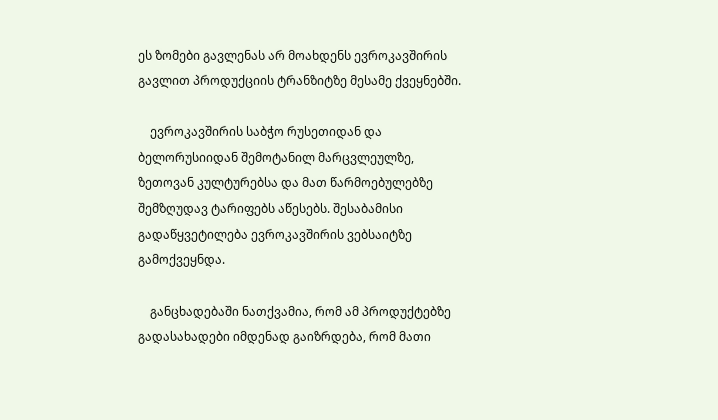ეს ზომები გავლენას არ მოახდენს ევროკავშირის გავლით პროდუქციის ტრანზიტზე მესამე ქვეყნებში.

    ევროკავშირის საბჭო რუსეთიდან და ბელორუსიიდან შემოტანილ მარცვლეულზე, ზეთოვან კულტურებსა და მათ წარმოებულებზე შემზღუდავ ტარიფებს აწესებს. შესაბამისი გადაწყვეტილება ევროკავშირის ვებსაიტზე გამოქვეყნდა.

    განცხადებაში ნათქვამია, რომ ამ პროდუქტებზე გადასახადები იმდენად გაიზრდება, რომ მათი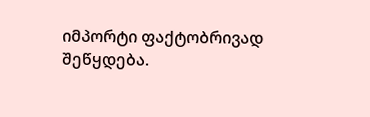იმპორტი ფაქტობრივად შეწყდება.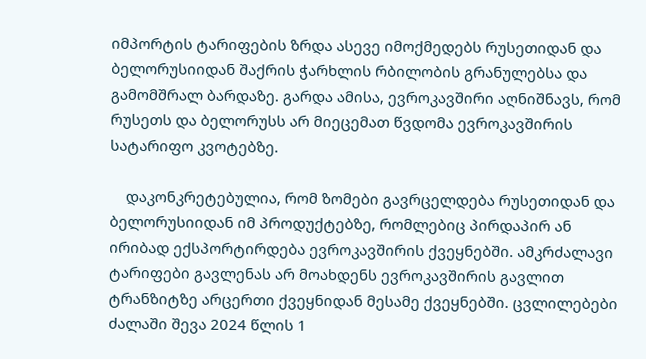იმპორტის ტარიფების ზრდა ასევე იმოქმედებს რუსეთიდან და ბელორუსიიდან შაქრის ჭარხლის რბილობის გრანულებსა და გამომშრალ ბარდაზე. გარდა ამისა, ევროკავშირი აღნიშნავს, რომ რუსეთს და ბელორუსს არ მიეცემათ წვდომა ევროკავშირის სატარიფო კვოტებზე.

    დაკონკრეტებულია, რომ ზომები გავრცელდება რუსეთიდან და ბელორუსიიდან იმ პროდუქტებზე, რომლებიც პირდაპირ ან ირიბად ექსპორტირდება ევროკავშირის ქვეყნებში. ამკრძალავი ტარიფები გავლენას არ მოახდენს ევროკავშირის გავლით ტრანზიტზე არცერთი ქვეყნიდან მესამე ქვეყნებში. ცვლილებები ძალაში შევა 2024 წლის 1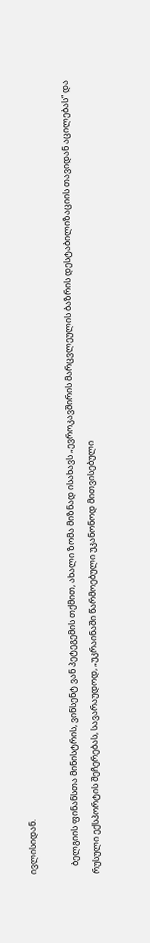ივლისიდან.

    ბელგიის ფინანსთა მინისტრის, ვინსენტ ვან პეტეგემის თქმით, ახალი ზომა მიზნად ისახავს „ევროკავშირის მარცვლეულის ბაზრის დესტაბილიზაციის თავიდან აცილებას“ და რუსული ექსპორტის შეჩერებას, სავარაუდოდ, „უკრაინაში წარმოებული უკანონოდ მითვისებული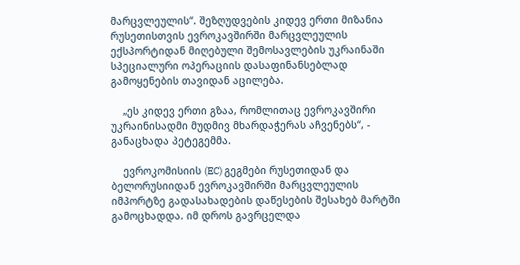მარცვლეულის“. შეზღუდვების კიდევ ერთი მიზანია რუსეთისთვის ევროკავშირში მარცვლეულის ექსპორტიდან მიღებული შემოსავლების უკრაინაში სპეციალური ოპერაციის დასაფინანსებლად გამოყენების თავიდან აცილება.

    „ეს კიდევ ერთი გზაა, რომლითაც ევროკავშირი უკრაინისადმი მუდმივ მხარდაჭერას აჩვენებს“, - განაცხადა პეტეგემმა.

    ევროკომისიის (EC) გეგმები რუსეთიდან და ბელორუსიიდან ევროკავშირში მარცვლეულის იმპორტზე გადასახადების დაწესების შესახებ მარტში გამოცხადდა. იმ დროს გავრცელდა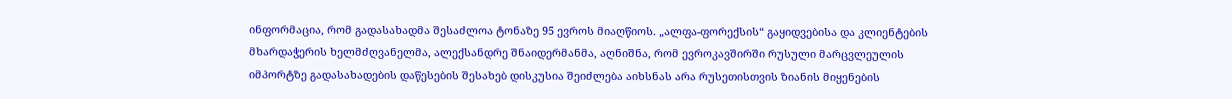ინფორმაცია, რომ გადასახადმა შესაძლოა ტონაზე 95 ევროს მიაღწიოს. „ალფა-ფორექსის“ გაყიდვებისა და კლიენტების მხარდაჭერის ხელმძღვანელმა, ალექსანდრე შნაიდერმანმა, აღნიშნა, რომ ევროკავშირში რუსული მარცვლეულის იმპორტზე გადასახადების დაწესების შესახებ დისკუსია შეიძლება აიხსნას არა რუსეთისთვის ზიანის მიყენების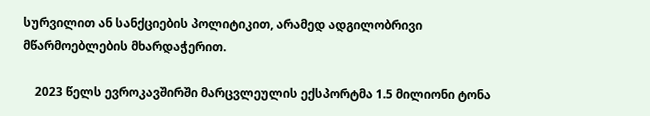სურვილით ან სანქციების პოლიტიკით, არამედ ადგილობრივი მწარმოებლების მხარდაჭერით.

    2023 წელს ევროკავშირში მარცვლეულის ექსპორტმა 1.5 მილიონი ტონა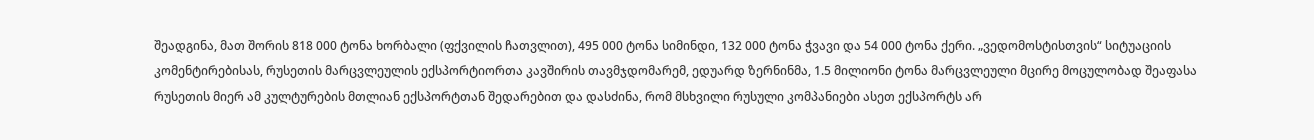შეადგინა, მათ შორის 818 000 ტონა ხორბალი (ფქვილის ჩათვლით), 495 000 ტონა სიმინდი, 132 000 ტონა ჭვავი და 54 000 ტონა ქერი. „ვედომოსტისთვის“ სიტუაციის კომენტირებისას, რუსეთის მარცვლეულის ექსპორტიორთა კავშირის თავმჯდომარემ, ედუარდ ზერნინმა, 1.5 მილიონი ტონა მარცვლეული მცირე მოცულობად შეაფასა რუსეთის მიერ ამ კულტურების მთლიან ექსპორტთან შედარებით და დასძინა, რომ მსხვილი რუსული კომპანიები ასეთ ექსპორტს არ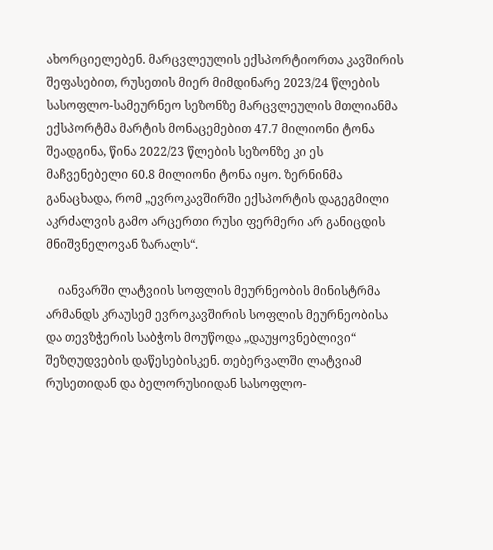ახორციელებენ. მარცვლეულის ექსპორტიორთა კავშირის შეფასებით, რუსეთის მიერ მიმდინარე 2023/24 წლების სასოფლო-სამეურნეო სეზონზე მარცვლეულის მთლიანმა ექსპორტმა მარტის მონაცემებით 47.7 მილიონი ტონა შეადგინა, წინა 2022/23 წლების სეზონზე კი ეს მაჩვენებელი 60.8 მილიონი ტონა იყო. ზერნინმა განაცხადა, რომ „ევროკავშირში ექსპორტის დაგეგმილი აკრძალვის გამო არცერთი რუსი ფერმერი არ განიცდის მნიშვნელოვან ზარალს“.

    იანვარში ლატვიის სოფლის მეურნეობის მინისტრმა არმანდს კრაუსემ ევროკავშირის სოფლის მეურნეობისა და თევზჭერის საბჭოს მოუწოდა „დაუყოვნებლივი“ შეზღუდვების დაწესებისკენ. თებერვალში ლატვიამ რუსეთიდან და ბელორუსიიდან სასოფლო-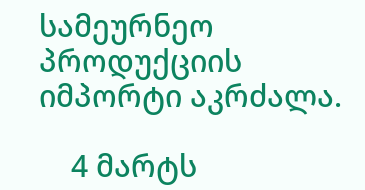სამეურნეო პროდუქციის იმპორტი აკრძალა.

    4 მარტს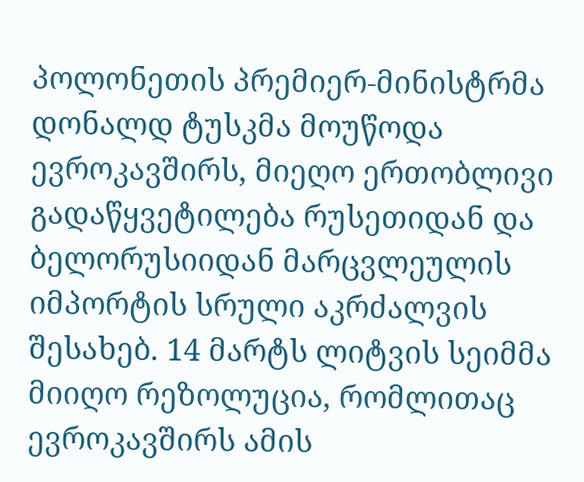პოლონეთის პრემიერ-მინისტრმა დონალდ ტუსკმა მოუწოდა ევროკავშირს, მიეღო ერთობლივი გადაწყვეტილება რუსეთიდან და ბელორუსიიდან მარცვლეულის იმპორტის სრული აკრძალვის შესახებ. 14 მარტს ლიტვის სეიმმა მიიღო რეზოლუცია, რომლითაც ევროკავშირს ამის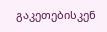გაკეთებისკენ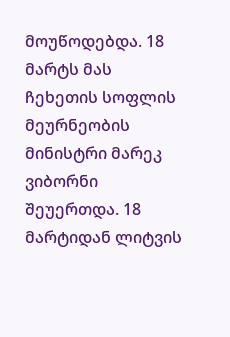მოუწოდებდა. 18 მარტს მას ჩეხეთის სოფლის მეურნეობის მინისტრი მარეკ ვიბორნი შეუერთდა. 18 მარტიდან ლიტვის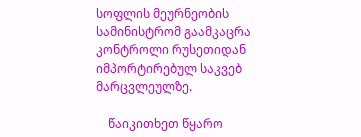სოფლის მეურნეობის სამინისტრომ გაამკაცრა კონტროლი რუსეთიდან იმპორტირებულ საკვებ მარცვლეულზე.

    წაიკითხეთ წყარო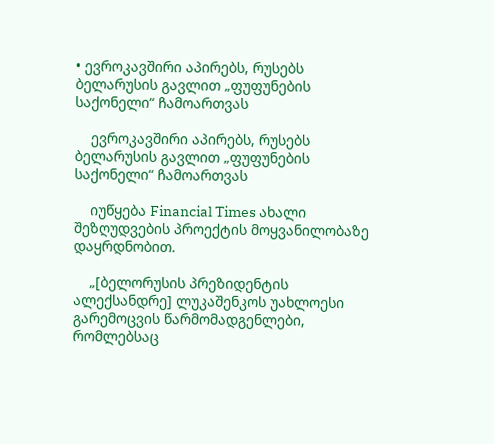• ევროკავშირი აპირებს, რუსებს ბელარუსის გავლით „ფუფუნების საქონელი“ ჩამოართვას

    ევროკავშირი აპირებს, რუსებს ბელარუსის გავლით „ფუფუნების საქონელი“ ჩამოართვას

    იუწყება Financial Times ახალი შეზღუდვების პროექტის მოყვანილობაზე დაყრდნობით.

    „[ბელორუსის პრეზიდენტის ალექსანდრე] ლუკაშენკოს უახლოესი გარემოცვის წარმომადგენლები, რომლებსაც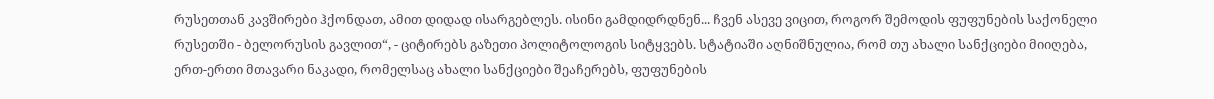რუსეთთან კავშირები ჰქონდათ, ამით დიდად ისარგებლეს. ისინი გამდიდრდნენ... ჩვენ ასევე ვიცით, როგორ შემოდის ფუფუნების საქონელი რუსეთში - ბელორუსის გავლით“, - ციტირებს გაზეთი პოლიტოლოგის სიტყვებს. სტატიაში აღნიშნულია, რომ თუ ახალი სანქციები მიიღება, ერთ-ერთი მთავარი ნაკადი, რომელსაც ახალი სანქციები შეაჩერებს, ფუფუნების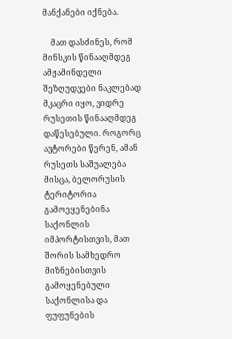მანქანები იქნება.

    მათ დასძინეს, რომ მინსკის წინააღმდეგ ამჟამინდელი შეზღუდვები ნაკლებად მკაცრი იყო, ვიდრე რუსეთის წინააღმდეგ დაწესებული. როგორც ავტორები წერენ, ამან რუსეთს საშუალება მისცა, ბელორუსის ტერიტორია გამოეყენებინა საქონლის იმპორტისთვის, მათ შორის სამხედრო მიზნებისთვის გამოყენებული საქონლისა და ფუფუნების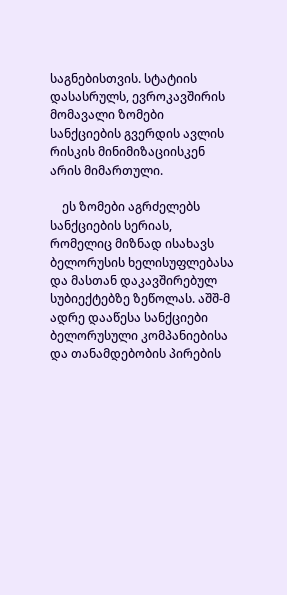საგნებისთვის. სტატიის დასასრულს, ევროკავშირის მომავალი ზომები სანქციების გვერდის ავლის რისკის მინიმიზაციისკენ არის მიმართული.

    ეს ზომები აგრძელებს სანქციების სერიას, რომელიც მიზნად ისახავს ბელორუსის ხელისუფლებასა და მასთან დაკავშირებულ სუბიექტებზე ზეწოლას. აშშ-მ ადრე დააწესა სანქციები ბელორუსული კომპანიებისა და თანამდებობის პირების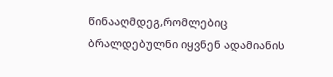წინააღმდეგ,რომლებიც ბრალდებულნი იყვნენ ადამიანის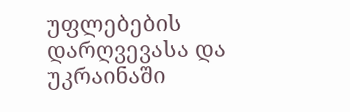უფლებების დარღვევასა და უკრაინაში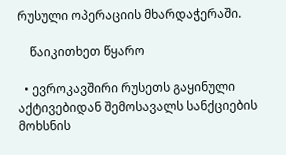რუსული ოპერაციის მხარდაჭერაში.

    წაიკითხეთ წყარო

  • ევროკავშირი რუსეთს გაყინული აქტივებიდან შემოსავალს სანქციების მოხსნის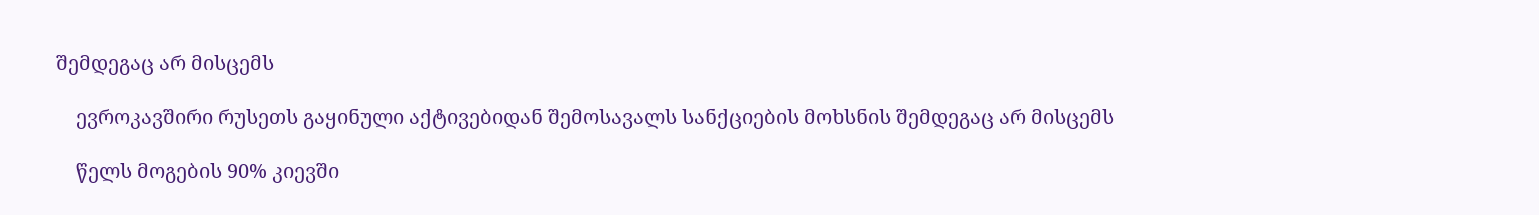შემდეგაც არ მისცემს

    ევროკავშირი რუსეთს გაყინული აქტივებიდან შემოსავალს სანქციების მოხსნის შემდეგაც არ მისცემს

    წელს მოგების 90% კიევში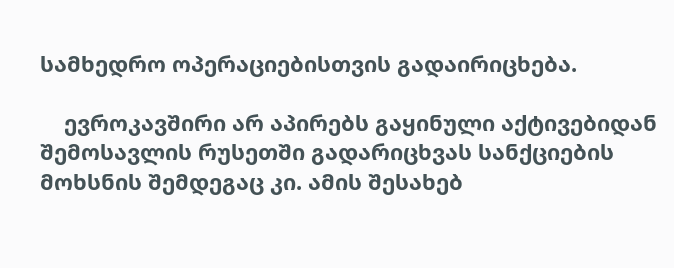სამხედრო ოპერაციებისთვის გადაირიცხება.

    ევროკავშირი არ აპირებს გაყინული აქტივებიდან შემოსავლის რუსეთში გადარიცხვას სანქციების მოხსნის შემდეგაც კი. ამის შესახებ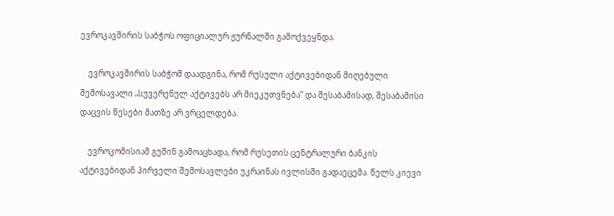ევროკავშირის საბჭოს ოფიციალურ ჟურნალში გამოქვეყნდა.

    ევროკავშირის საბჭომ დაადგინა, რომ რუსული აქტივებიდან მიღებული შემოსავალი „სუვერენულ აქტივებს არ მიეკუთვნება“ და შესაბამისად, შესაბამისი დაცვის წესები მათზე არ ვრცელდება.

    ევროკომისიამ გუშინ გამოაცხადა, რომ რუსეთის ცენტრალური ბანკის აქტივებიდან პირველი შემოსავლები უკრაინას ივლისში გადაეცემა. წელს კიევი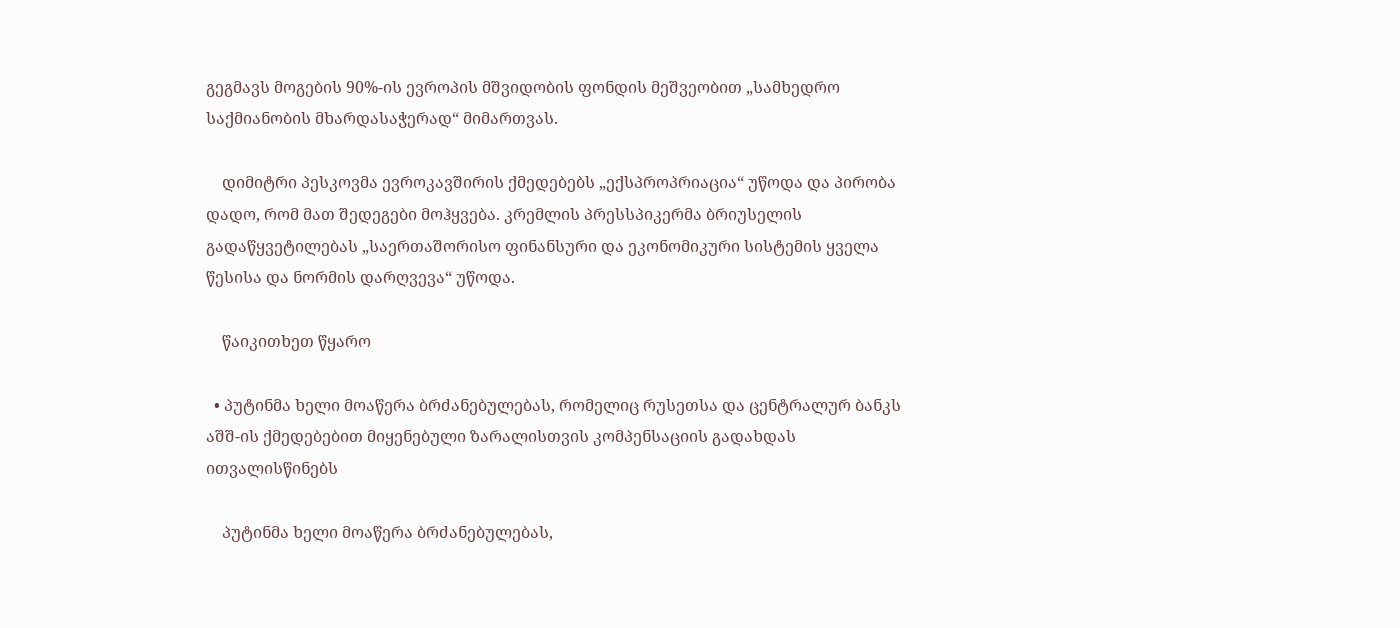გეგმავს მოგების 90%-ის ევროპის მშვიდობის ფონდის მეშვეობით „სამხედრო საქმიანობის მხარდასაჭერად“ მიმართვას.

    დიმიტრი პესკოვმა ევროკავშირის ქმედებებს „ექსპროპრიაცია“ უწოდა და პირობა დადო, რომ მათ შედეგები მოჰყვება. კრემლის პრესსპიკერმა ბრიუსელის გადაწყვეტილებას „საერთაშორისო ფინანსური და ეკონომიკური სისტემის ყველა წესისა და ნორმის დარღვევა“ უწოდა.

    წაიკითხეთ წყარო

  • პუტინმა ხელი მოაწერა ბრძანებულებას, რომელიც რუსეთსა და ცენტრალურ ბანკს აშშ-ის ქმედებებით მიყენებული ზარალისთვის კომპენსაციის გადახდას ითვალისწინებს

    პუტინმა ხელი მოაწერა ბრძანებულებას,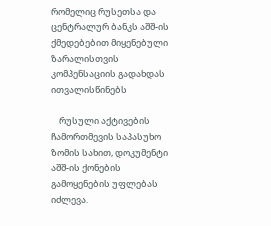რომელიც რუსეთსა და ცენტრალურ ბანკს აშშ-ის ქმედებებით მიყენებული ზარალისთვის კომპენსაციის გადახდას ითვალისწინებს

    რუსული აქტივების ჩამორთმევის საპასუხო ზომის სახით, დოკუმენტი აშშ-ის ქონების გამოყენების უფლებას იძლევა.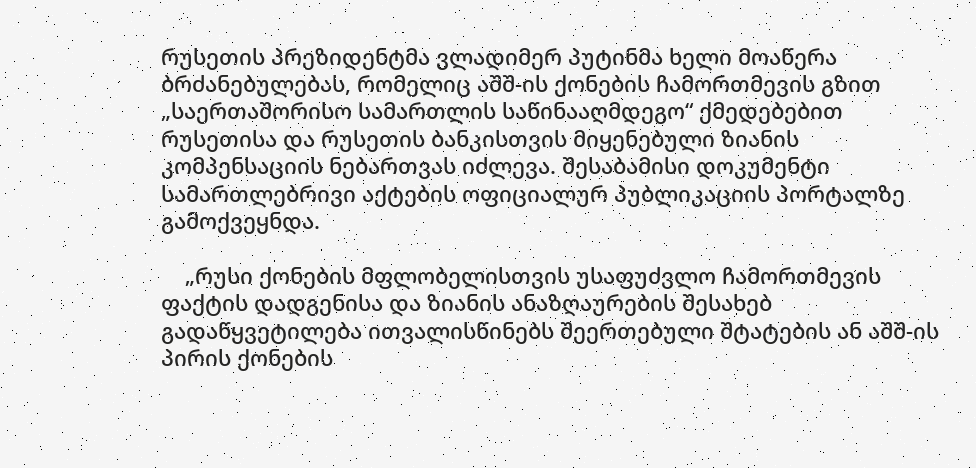რუსეთის პრეზიდენტმა ვლადიმერ პუტინმა ხელი მოაწერა ბრძანებულებას, რომელიც აშშ-ის ქონების ჩამორთმევის გზით „საერთაშორისო სამართლის საწინააღმდეგო“ ქმედებებით რუსეთისა და რუსეთის ბანკისთვის მიყენებული ზიანის კომპენსაციის ნებართვას იძლევა. შესაბამისი დოკუმენტი სამართლებრივი აქტების ოფიციალურ პუბლიკაციის პორტალზე გამოქვეყნდა.

    „რუსი ქონების მფლობელისთვის უსაფუძვლო ჩამორთმევის ფაქტის დადგენისა და ზიანის ანაზღაურების შესახებ გადაწყვეტილება ითვალისწინებს შეერთებული შტატების ან აშშ-ის პირის ქონების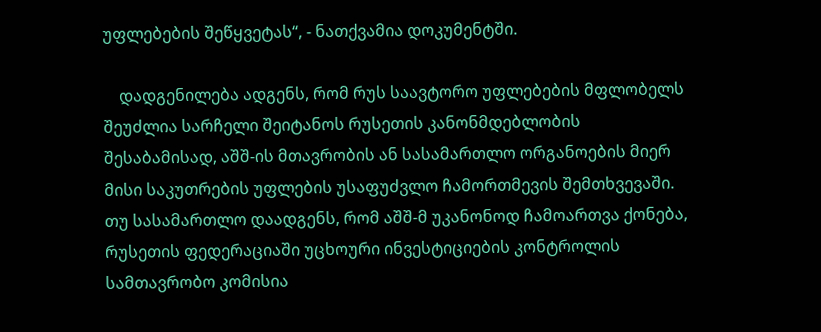უფლებების შეწყვეტას“, - ნათქვამია დოკუმენტში.

    დადგენილება ადგენს, რომ რუს საავტორო უფლებების მფლობელს შეუძლია სარჩელი შეიტანოს რუსეთის კანონმდებლობის შესაბამისად, აშშ-ის მთავრობის ან სასამართლო ორგანოების მიერ მისი საკუთრების უფლების უსაფუძვლო ჩამორთმევის შემთხვევაში. თუ სასამართლო დაადგენს, რომ აშშ-მ უკანონოდ ჩამოართვა ქონება, რუსეთის ფედერაციაში უცხოური ინვესტიციების კონტროლის სამთავრობო კომისია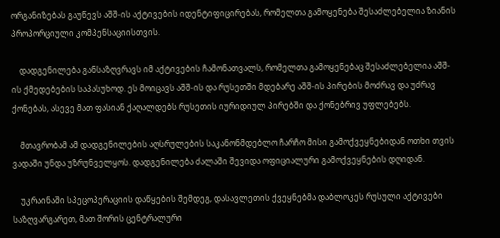ორგანიზებას გაუწევს აშშ-ის აქტივების იდენტიფიცირებას, რომელთა გამოყენება შესაძლებელია ზიანის პროპორციული კომპენსაციისთვის.

    დადგენილება განსაზღვრავს იმ აქტივების ჩამონათვალს, რომელთა გამოყენებაც შესაძლებელია აშშ-ის ქმედებების საპასუხოდ. ეს მოიცავს აშშ-ის და რუსეთში მდებარე აშშ-ის პირების მოძრავ და უძრავ ქონებას, ასევე მათ ფასიან ქაღალდებს რუსეთის იურიდიულ პირებში და ქონებრივ უფლებებს.

    მთავრობამ ამ დადგენილების აღსრულების საკანონმდებლო ჩარჩო მისი გამოქვეყნებიდან ოთხი თვის ვადაში უნდა უზრუნველყოს. დადგენილება ძალაში შევიდა ოფიციალური გამოქვეყნების დღიდან.

    უკრაინაში სპეცოპერაციის დაწყების შემდეგ, დასავლეთის ქვეყნებმა დაბლოკეს რუსული აქტივები საზღვარგარეთ, მათ შორის ცენტრალური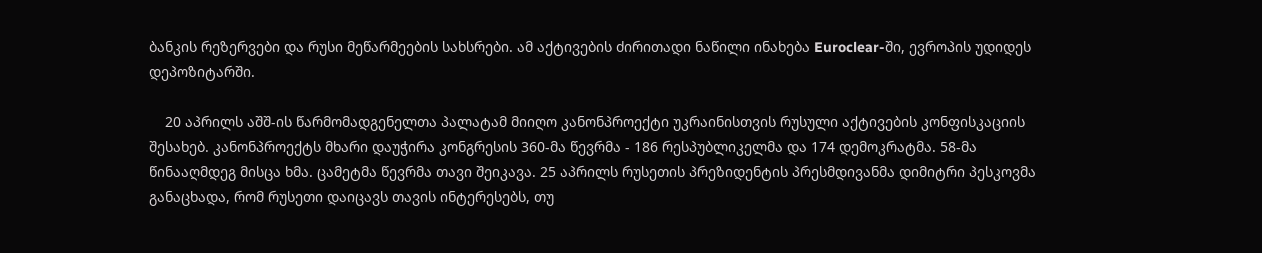ბანკის რეზერვები და რუსი მეწარმეების სახსრები. ამ აქტივების ძირითადი ნაწილი ინახება Euroclear-ში, ევროპის უდიდეს დეპოზიტარში.

    20 აპრილს აშშ-ის წარმომადგენელთა პალატამ მიიღო კანონპროექტი უკრაინისთვის რუსული აქტივების კონფისკაციის შესახებ. კანონპროექტს მხარი დაუჭირა კონგრესის 360-მა წევრმა - 186 რესპუბლიკელმა და 174 დემოკრატმა. 58-მა წინააღმდეგ მისცა ხმა. ცამეტმა წევრმა თავი შეიკავა. 25 აპრილს რუსეთის პრეზიდენტის პრესმდივანმა დიმიტრი პესკოვმა განაცხადა, რომ რუსეთი დაიცავს თავის ინტერესებს, თუ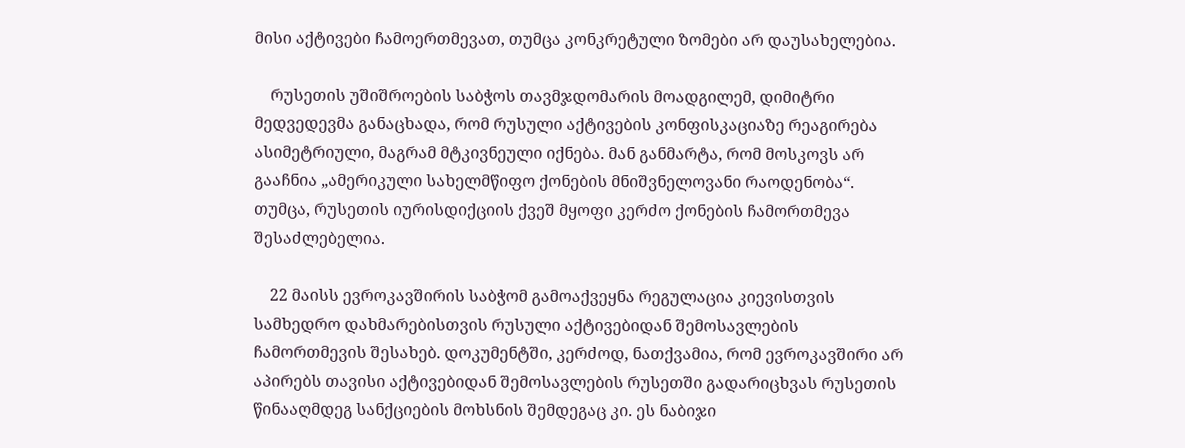მისი აქტივები ჩამოერთმევათ, თუმცა კონკრეტული ზომები არ დაუსახელებია.

    რუსეთის უშიშროების საბჭოს თავმჯდომარის მოადგილემ, დიმიტრი მედვედევმა განაცხადა, რომ რუსული აქტივების კონფისკაციაზე რეაგირება ასიმეტრიული, მაგრამ მტკივნეული იქნება. მან განმარტა, რომ მოსკოვს არ გააჩნია „ამერიკული სახელმწიფო ქონების მნიშვნელოვანი რაოდენობა“. თუმცა, რუსეთის იურისდიქციის ქვეშ მყოფი კერძო ქონების ჩამორთმევა შესაძლებელია.

    22 მაისს ევროკავშირის საბჭომ გამოაქვეყნა რეგულაცია კიევისთვის სამხედრო დახმარებისთვის რუსული აქტივებიდან შემოსავლების ჩამორთმევის შესახებ. დოკუმენტში, კერძოდ, ნათქვამია, რომ ევროკავშირი არ აპირებს თავისი აქტივებიდან შემოსავლების რუსეთში გადარიცხვას რუსეთის წინააღმდეგ სანქციების მოხსნის შემდეგაც კი. ეს ნაბიჯი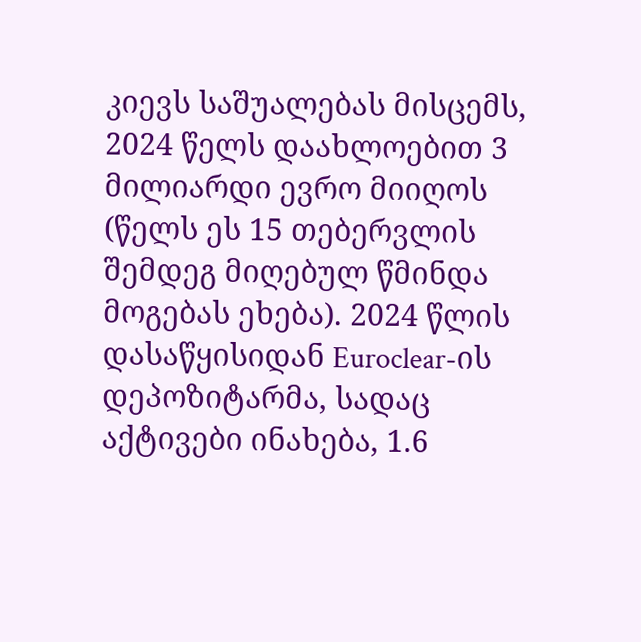კიევს საშუალებას მისცემს, 2024 წელს დაახლოებით 3 მილიარდი ევრო მიიღოს (წელს ეს 15 თებერვლის შემდეგ მიღებულ წმინდა მოგებას ეხება). 2024 წლის დასაწყისიდან Euroclear-ის დეპოზიტარმა, სადაც აქტივები ინახება, 1.6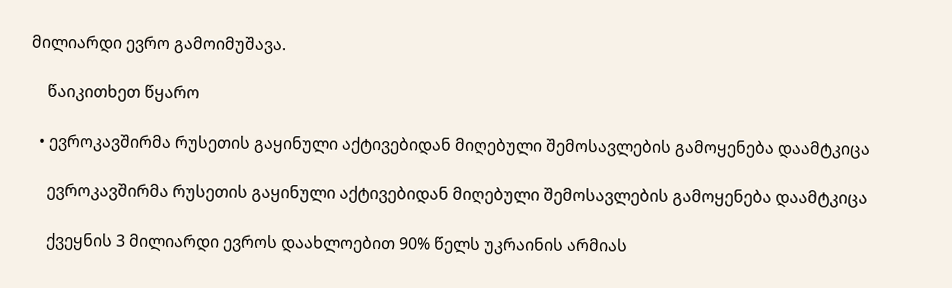მილიარდი ევრო გამოიმუშავა.

    წაიკითხეთ წყარო

  • ევროკავშირმა რუსეთის გაყინული აქტივებიდან მიღებული შემოსავლების გამოყენება დაამტკიცა

    ევროკავშირმა რუსეთის გაყინული აქტივებიდან მიღებული შემოსავლების გამოყენება დაამტკიცა

    ქვეყნის 3 მილიარდი ევროს დაახლოებით 90% წელს უკრაინის არმიას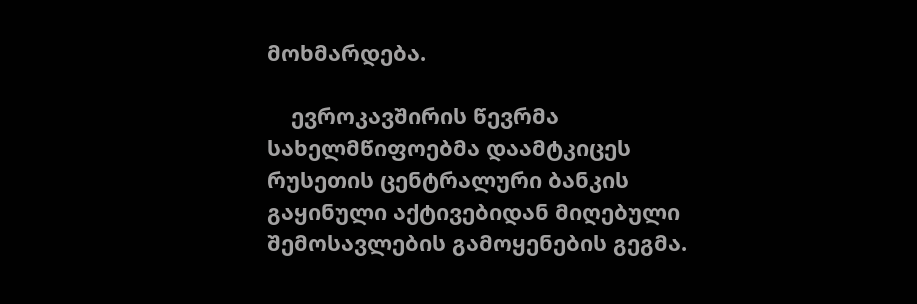მოხმარდება.

    ევროკავშირის წევრმა სახელმწიფოებმა დაამტკიცეს რუსეთის ცენტრალური ბანკის გაყინული აქტივებიდან მიღებული შემოსავლების გამოყენების გეგმა.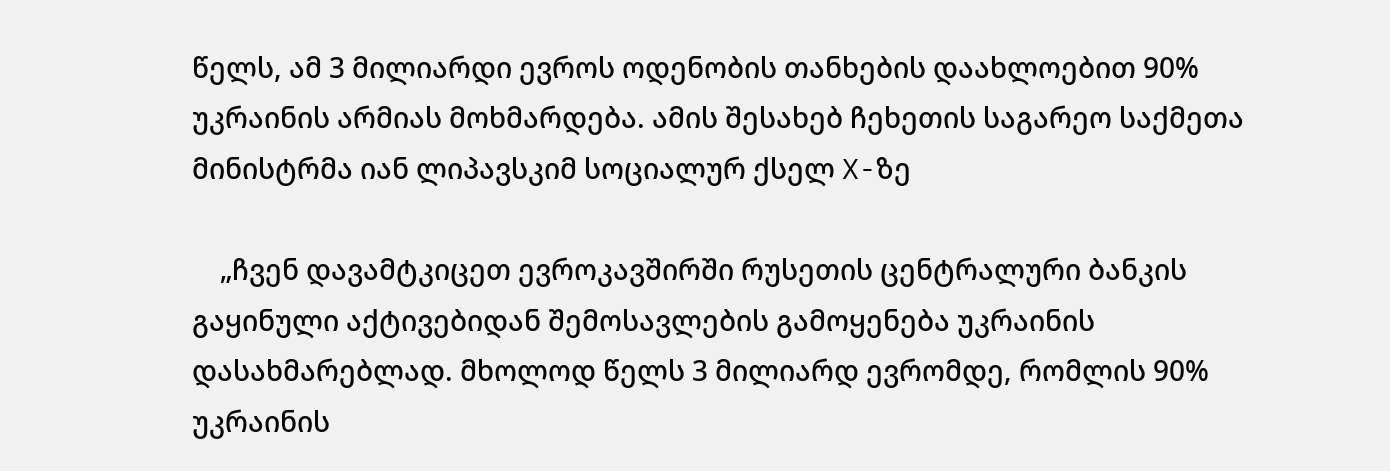წელს, ამ 3 მილიარდი ევროს ოდენობის თანხების დაახლოებით 90% უკრაინის არმიას მოხმარდება. ამის შესახებ ჩეხეთის საგარეო საქმეთა მინისტრმა იან ლიპავსკიმ სოციალურ ქსელ X-ზე

    „ჩვენ დავამტკიცეთ ევროკავშირში რუსეთის ცენტრალური ბანკის გაყინული აქტივებიდან შემოსავლების გამოყენება უკრაინის დასახმარებლად. მხოლოდ წელს 3 მილიარდ ევრომდე, რომლის 90% უკრაინის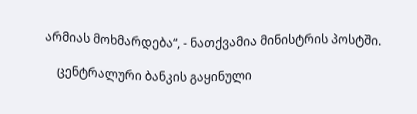არმიას მოხმარდება“, - ნათქვამია მინისტრის პოსტში.

    ცენტრალური ბანკის გაყინული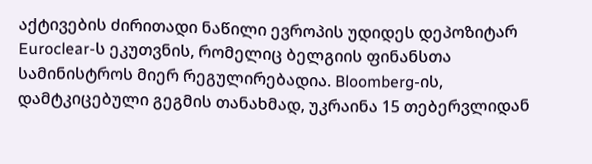აქტივების ძირითადი ნაწილი ევროპის უდიდეს დეპოზიტარ Euroclear-ს ეკუთვნის, რომელიც ბელგიის ფინანსთა სამინისტროს მიერ რეგულირებადია. Bloomberg-ის, დამტკიცებული გეგმის თანახმად, უკრაინა 15 თებერვლიდან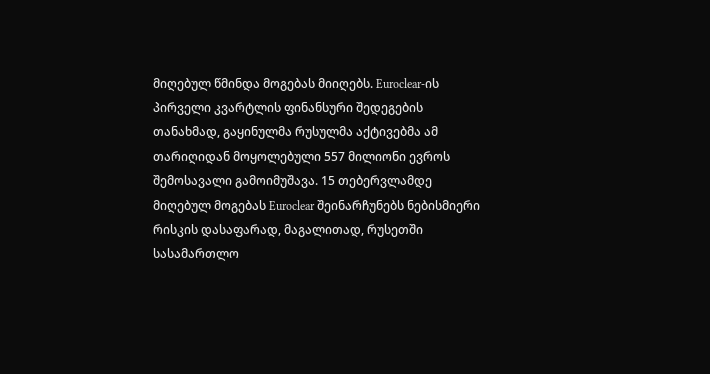მიღებულ წმინდა მოგებას მიიღებს. Euroclear-ის პირველი კვარტლის ფინანსური შედეგების თანახმად, გაყინულმა რუსულმა აქტივებმა ამ თარიღიდან მოყოლებული 557 მილიონი ევროს შემოსავალი გამოიმუშავა. 15 თებერვლამდე მიღებულ მოგებას Euroclear შეინარჩუნებს ნებისმიერი რისკის დასაფარად, მაგალითად, რუსეთში სასამართლო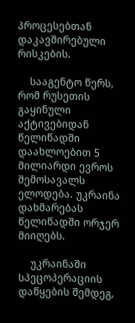პროცესებთან დაკავშირებული რისკების.

    სააგენტო წერს, რომ რუსეთის გაყინული აქტივებიდან წელიწადში დაახლოებით 5 მილიარდი ევროს შემოსავალს ელოდება. უკრაინა დახმარებას წელიწადში ორჯერ მიიღებს.

    უკრაინაში სპეცოპერაციის დაწყების შემდეგ,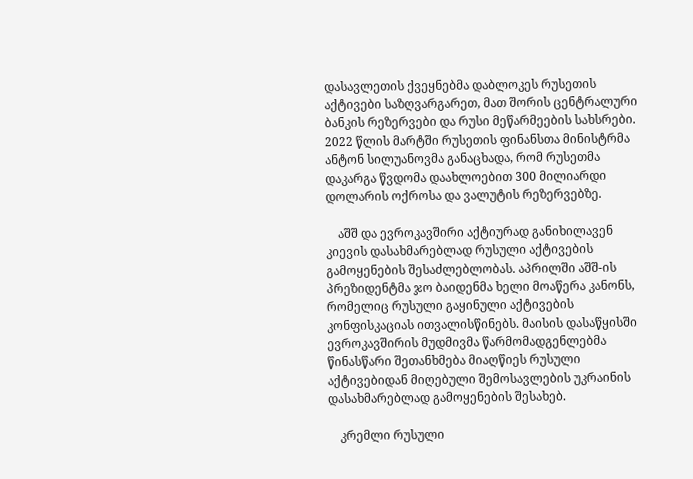დასავლეთის ქვეყნებმა დაბლოკეს რუსეთის აქტივები საზღვარგარეთ, მათ შორის ცენტრალური ბანკის რეზერვები და რუსი მეწარმეების სახსრები. 2022 წლის მარტში რუსეთის ფინანსთა მინისტრმა ანტონ სილუანოვმა განაცხადა, რომ რუსეთმა დაკარგა წვდომა დაახლოებით 300 მილიარდი დოლარის ოქროსა და ვალუტის რეზერვებზე.

    აშშ და ევროკავშირი აქტიურად განიხილავენ კიევის დასახმარებლად რუსული აქტივების გამოყენების შესაძლებლობას. აპრილში აშშ-ის პრეზიდენტმა ჯო ბაიდენმა ხელი მოაწერა კანონს, რომელიც რუსული გაყინული აქტივების კონფისკაციას ითვალისწინებს. მაისის დასაწყისში ევროკავშირის მუდმივმა წარმომადგენლებმა წინასწარი შეთანხმება მიაღწიეს რუსული აქტივებიდან მიღებული შემოსავლების უკრაინის დასახმარებლად გამოყენების შესახებ.

    კრემლი რუსული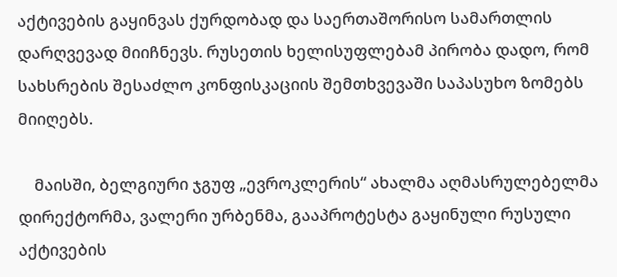აქტივების გაყინვას ქურდობად და საერთაშორისო სამართლის დარღვევად მიიჩნევს. რუსეთის ხელისუფლებამ პირობა დადო, რომ სახსრების შესაძლო კონფისკაციის შემთხვევაში საპასუხო ზომებს მიიღებს.

    მაისში, ბელგიური ჯგუფ „ევროკლერის“ ახალმა აღმასრულებელმა დირექტორმა, ვალერი ურბენმა, გააპროტესტა გაყინული რუსული აქტივების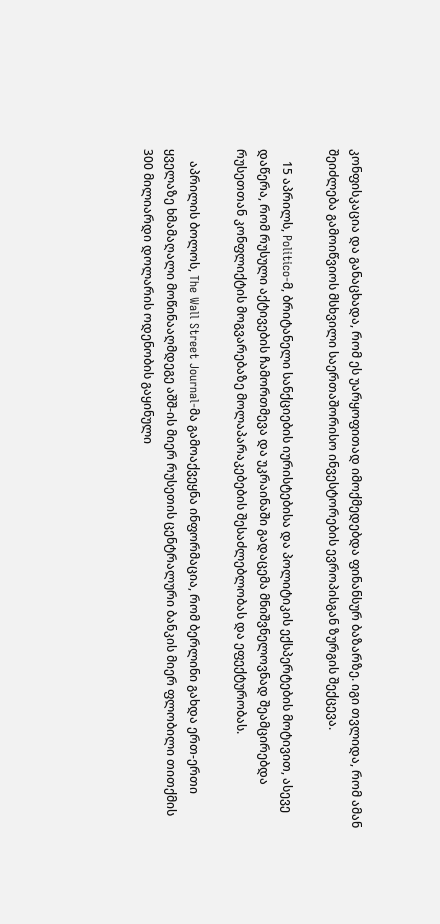კონფისკაცია და განაცხადა, რომ ეს უარყოფითად იმოქმედებდა ფინანსურ ბაზარზე. იგი თვლიდა, რომ ამან შეიძლება გამოიწვიოს მსხვილი საერთაშორისო ინვესტორების ევროპისგან ზურგის შექცევა.

    15 აპრილს, Politico-მ, ბრიტანელი სანქციების იურისტებისა და პოლიტიკის ექსპერტების მოტივით, ასევე დაწერა, რომ რუსული აქტივების ჩამორთმევა და უკრაინაში გადაცემა მნიშვნელოვნად შეამცირებდა რუსეთთან კონფლიქტის მოგვარებაზე მოლაპარაკებების შესაძლებლობას და ეფექტურობას.

    აპრილის ბოლოს, The Wall Street Journal-მა გამოაქვეყნა ინფორმაცია, რომ ბერლინი გახდა ერთ-ერთი ყველაზე ხმამაღალი მოწინააღმდეგე აშშ-ის მიერ რუსეთის ცენტრალური ბანკის მიერ ფლობილი თითქმის 300 მილიარდი დოლარის ოდენობის გაყინული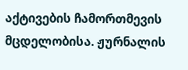აქტივების ჩამორთმევის მცდელობისა. ჟურნალის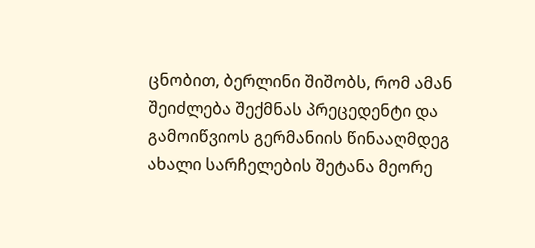ცნობით, ბერლინი შიშობს, რომ ამან შეიძლება შექმნას პრეცედენტი და გამოიწვიოს გერმანიის წინააღმდეგ ახალი სარჩელების შეტანა მეორე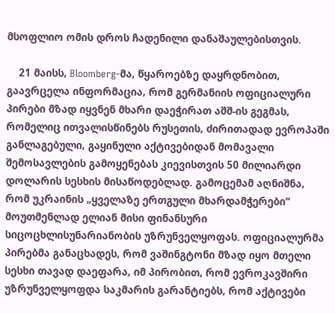მსოფლიო ომის დროს ჩადენილი დანაშაულებისთვის.

    21 მაისს, Bloomberg-მა, წყაროებზე დაყრდნობით, გაავრცელა ინფორმაცია, რომ გერმანიის ოფიციალური პირები მზად იყვნენ მხარი დაეჭირათ აშშ-ის გეგმას, რომელიც ითვალისწინებს რუსეთის, ძირითადად ევროპაში განლაგებული, გაყინული აქტივებიდან მომავალი შემოსავლების გამოყენებას კიევისთვის 50 მილიარდი დოლარის სესხის მისაწოდებლად. გამოცემამ აღნიშნა, რომ უკრაინის „ყველაზე ერთგული მხარდამჭერები“ მოუთმენლად ელიან მისი ფინანსური სიცოცხლისუნარიანობის უზრუნველყოფას. ოფიციალურმა პირებმა განაცხადეს, რომ ვაშინგტონი მზად იყო მთელი სესხი თავად დაეფარა, იმ პირობით, რომ ევროკავშირი უზრუნველყოფდა საკმარის გარანტიებს, რომ აქტივები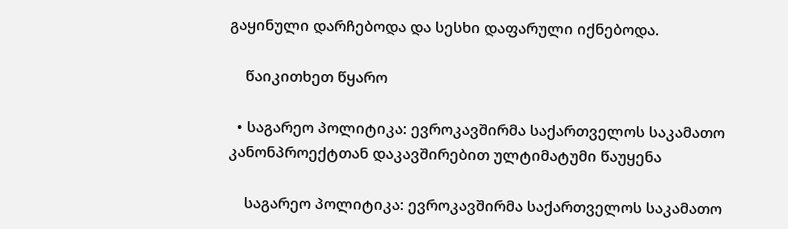გაყინული დარჩებოდა და სესხი დაფარული იქნებოდა.

    წაიკითხეთ წყარო

  • საგარეო პოლიტიკა: ევროკავშირმა საქართველოს საკამათო კანონპროექტთან დაკავშირებით ულტიმატუმი წაუყენა

    საგარეო პოლიტიკა: ევროკავშირმა საქართველოს საკამათო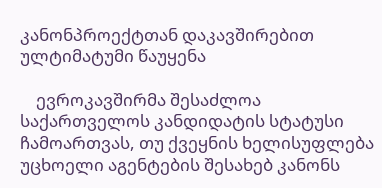კანონპროექტთან დაკავშირებით ულტიმატუმი წაუყენა

    ევროკავშირმა შესაძლოა საქართველოს კანდიდატის სტატუსი ჩამოართვას, თუ ქვეყნის ხელისუფლება უცხოელი აგენტების შესახებ კანონს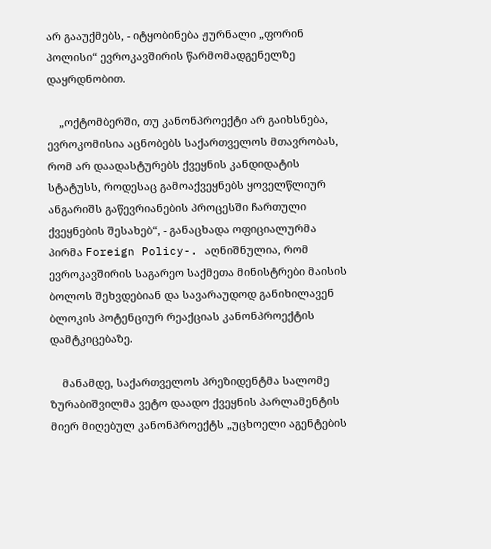არ გააუქმებს, - იტყობინება ჟურნალი „ფორინ პოლისი“ ევროკავშირის წარმომადგენელზე დაყრდნობით.

    „ოქტომბერში, თუ კანონპროექტი არ გაიხსნება, ევროკომისია აცნობებს საქართველოს მთავრობას, რომ არ დაადასტურებს ქვეყნის კანდიდატის სტატუსს, როდესაც გამოაქვეყნებს ყოველწლიურ ანგარიშს გაწევრიანების პროცესში ჩართული ქვეყნების შესახებ“, - განაცხადა ოფიციალურმა პირმა Foreign Policy-. აღნიშნულია, რომ ევროკავშირის საგარეო საქმეთა მინისტრები მაისის ბოლოს შეხვდებიან და სავარაუდოდ განიხილავენ ბლოკის პოტენციურ რეაქციას კანონპროექტის დამტკიცებაზე.

    მანამდე, საქართველოს პრეზიდენტმა სალომე ზურაბიშვილმა ვეტო დაადო ქვეყნის პარლამენტის მიერ მიღებულ კანონპროექტს „უცხოელი აგენტების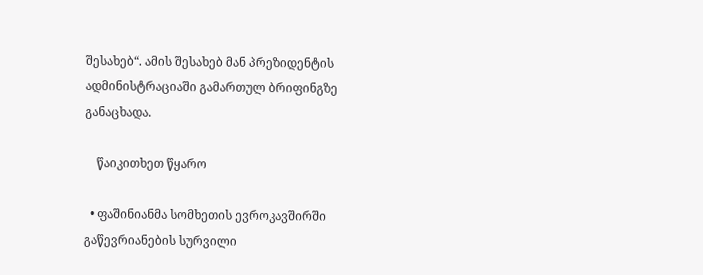შესახებ“. ამის შესახებ მან პრეზიდენტის ადმინისტრაციაში გამართულ ბრიფინგზე განაცხადა.

    წაიკითხეთ წყარო

  • ფაშინიანმა სომხეთის ევროკავშირში გაწევრიანების სურვილი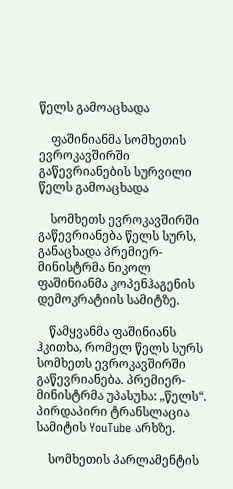წელს გამოაცხადა

    ფაშინიანმა სომხეთის ევროკავშირში გაწევრიანების სურვილი წელს გამოაცხადა

    სომხეთს ევროკავშირში გაწევრიანება წელს სურს, განაცხადა პრემიერ-მინისტრმა ნიკოლ ფაშინიანმა კოპენჰაგენის დემოკრატიის სამიტზე.

    წამყვანმა ფაშინიანს ჰკითხა, რომელ წელს სურს სომხეთს ევროკავშირში გაწევრიანება. პრემიერ-მინისტრმა უპასუხა: „წელს“. პირდაპირი ტრანსლაცია სამიტის YouTube არხზე.

    სომხეთის პარლამენტის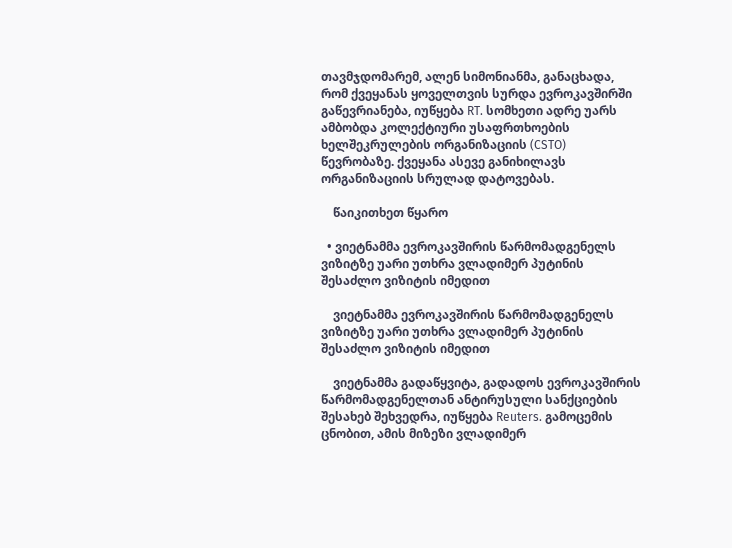თავმჯდომარემ, ალენ სიმონიანმა, განაცხადა, რომ ქვეყანას ყოველთვის სურდა ევროკავშირში გაწევრიანება, იუწყება RT. სომხეთი ადრე უარს ამბობდა კოლექტიური უსაფრთხოების ხელშეკრულების ორგანიზაციის (CSTO) წევრობაზე. ქვეყანა ასევე განიხილავს ორგანიზაციის სრულად დატოვებას.

    წაიკითხეთ წყარო

  • ვიეტნამმა ევროკავშირის წარმომადგენელს ვიზიტზე უარი უთხრა ვლადიმერ პუტინის შესაძლო ვიზიტის იმედით

    ვიეტნამმა ევროკავშირის წარმომადგენელს ვიზიტზე უარი უთხრა ვლადიმერ პუტინის შესაძლო ვიზიტის იმედით

    ვიეტნამმა გადაწყვიტა, გადადოს ევროკავშირის წარმომადგენელთან ანტირუსული სანქციების შესახებ შეხვედრა, იუწყება Reuters. გამოცემის ცნობით, ამის მიზეზი ვლადიმერ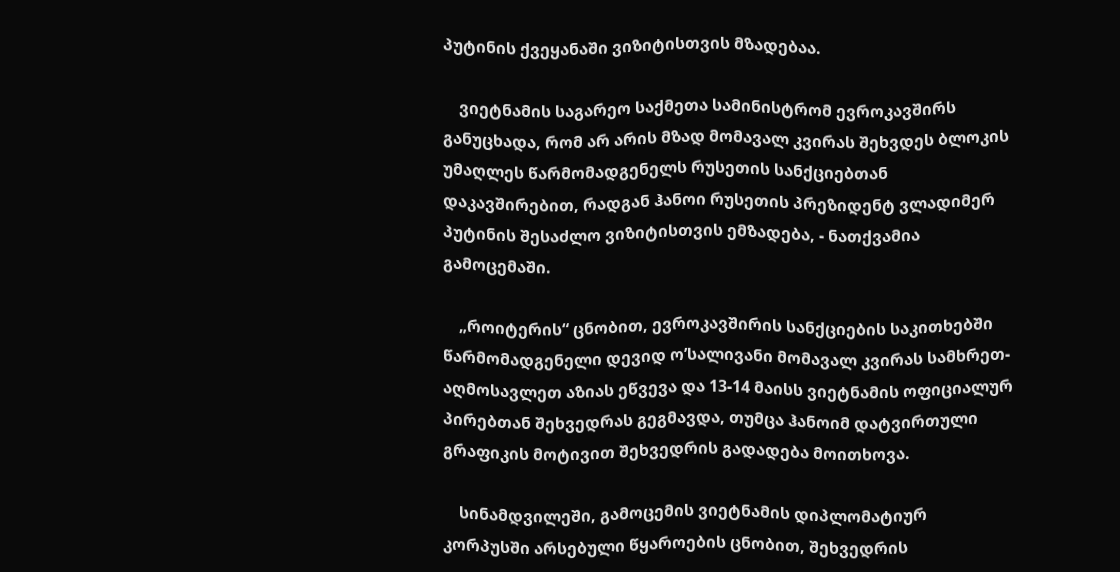პუტინის ქვეყანაში ვიზიტისთვის მზადებაა.

    ვიეტნამის საგარეო საქმეთა სამინისტრომ ევროკავშირს განუცხადა, რომ არ არის მზად მომავალ კვირას შეხვდეს ბლოკის უმაღლეს წარმომადგენელს რუსეთის სანქციებთან დაკავშირებით, რადგან ჰანოი რუსეთის პრეზიდენტ ვლადიმერ პუტინის შესაძლო ვიზიტისთვის ემზადება, - ნათქვამია გამოცემაში.

    „როიტერის“ ცნობით, ევროკავშირის სანქციების საკითხებში წარმომადგენელი დევიდ ო’სალივანი მომავალ კვირას სამხრეთ-აღმოსავლეთ აზიას ეწვევა და 13-14 მაისს ვიეტნამის ოფიციალურ პირებთან შეხვედრას გეგმავდა, თუმცა ჰანოიმ დატვირთული გრაფიკის მოტივით შეხვედრის გადადება მოითხოვა.

    სინამდვილეში, გამოცემის ვიეტნამის დიპლომატიურ კორპუსში არსებული წყაროების ცნობით, შეხვედრის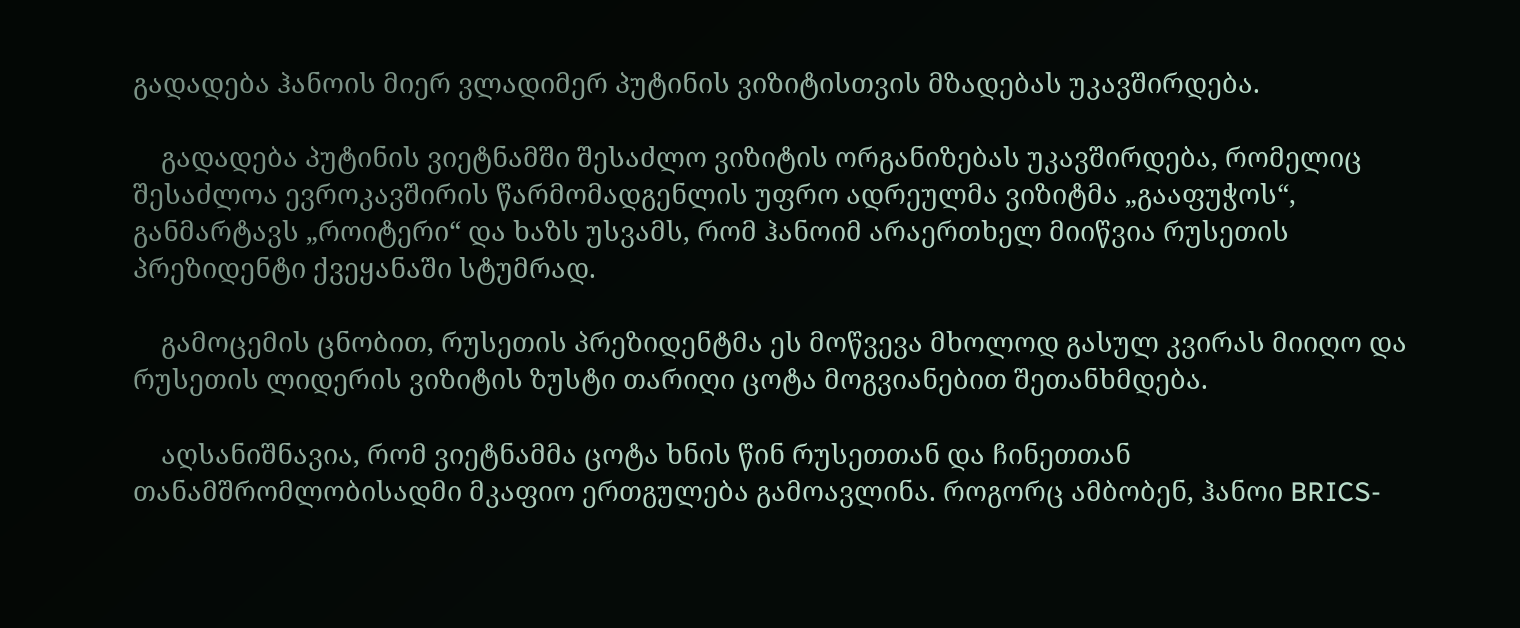გადადება ჰანოის მიერ ვლადიმერ პუტინის ვიზიტისთვის მზადებას უკავშირდება.

    გადადება პუტინის ვიეტნამში შესაძლო ვიზიტის ორგანიზებას უკავშირდება, რომელიც შესაძლოა ევროკავშირის წარმომადგენლის უფრო ადრეულმა ვიზიტმა „გააფუჭოს“, განმარტავს „როიტერი“ და ხაზს უსვამს, რომ ჰანოიმ არაერთხელ მიიწვია რუსეთის პრეზიდენტი ქვეყანაში სტუმრად.

    გამოცემის ცნობით, რუსეთის პრეზიდენტმა ეს მოწვევა მხოლოდ გასულ კვირას მიიღო და რუსეთის ლიდერის ვიზიტის ზუსტი თარიღი ცოტა მოგვიანებით შეთანხმდება.

    აღსანიშნავია, რომ ვიეტნამმა ცოტა ხნის წინ რუსეთთან და ჩინეთთან თანამშრომლობისადმი მკაფიო ერთგულება გამოავლინა. როგორც ამბობენ, ჰანოი BRICS-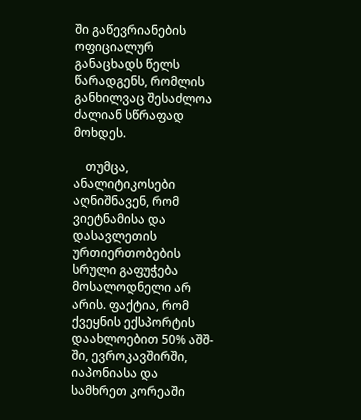ში გაწევრიანების ოფიციალურ განაცხადს წელს წარადგენს, რომლის განხილვაც შესაძლოა ძალიან სწრაფად მოხდეს.

    თუმცა, ანალიტიკოსები აღნიშნავენ, რომ ვიეტნამისა და დასავლეთის ურთიერთობების სრული გაფუჭება მოსალოდნელი არ არის. ფაქტია, რომ ქვეყნის ექსპორტის დაახლოებით 50% აშშ-ში, ევროკავშირში, იაპონიასა და სამხრეთ კორეაში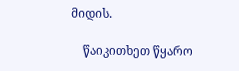მიდის.

    წაიკითხეთ წყარო